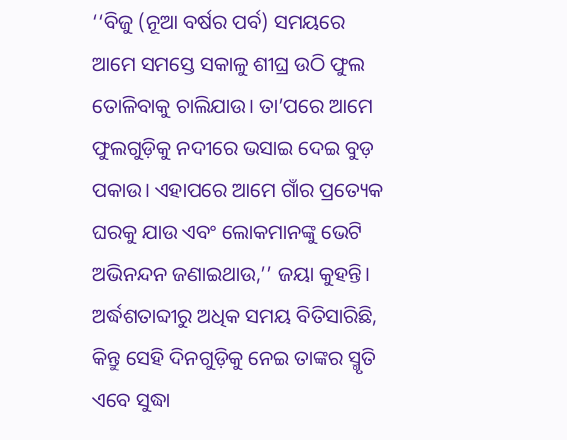‘‘ବିଜୁ (ନୂଆ ବର୍ଷର ପର୍ବ) ସମୟରେ ଆମେ ସମସ୍ତେ ସକାଳୁ ଶୀଘ୍ର ଉଠି ଫୁଲ ତୋଳିବାକୁ ଚାଲିଯାଉ। ତା’ପରେ ଆମେ ଫୁଲଗୁଡ଼ିକୁ ନଦୀରେ ଭସାଇ ଦେଇ ବୁଡ଼ ପକାଉ। ଏହାପରେ ଆମେ ଗାଁର ପ୍ରତ୍ୟେକ ଘରକୁ ଯାଉ ଏବଂ ଲୋକମାନଙ୍କୁ ଭେଟି ଅଭିନନ୍ଦନ ଜଣାଇଥାଉ,’’ ଜୟା କୁହନ୍ତି। ଅର୍ଦ୍ଧଶତାବ୍ଦୀରୁ ଅଧିକ ସମୟ ବିତିସାରିଛି, କିନ୍ତୁ ସେହି ଦିନଗୁଡ଼ିକୁ ନେଇ ତାଙ୍କର ସ୍ମୃତି ଏବେ ସୁଦ୍ଧା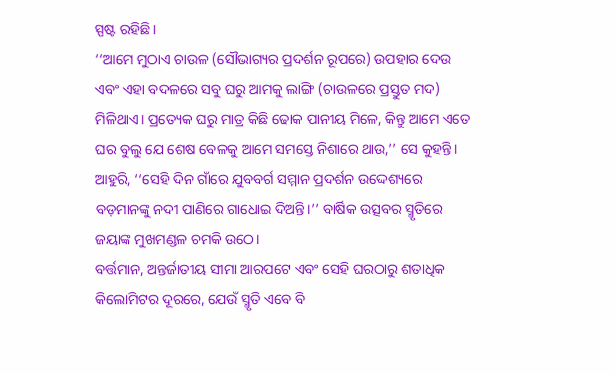ସ୍ପଷ୍ଟ ରହିଛି।
‘‘ଆମେ ମୁଠାଏ ଚାଉଳ (ସୌଭାଗ୍ୟର ପ୍ରଦର୍ଶନ ରୂପରେ) ଉପହାର ଦେଉ ଏବଂ ଏହା ବଦଳରେ ସବୁ ଘରୁ ଆମକୁ ଲାଙ୍ଗି (ଚାଉଳରେ ପ୍ରସ୍ତୁତ ମଦ) ମିଳିଥାଏ। ପ୍ରତ୍ୟେକ ଘରୁ ମାତ୍ର କିଛି ଢୋକ ପାନୀୟ ମିଳେ, କିନ୍ତୁ ଆମେ ଏତେ ଘର ବୁଲୁ ଯେ ଶେଷ ବେଳକୁ ଆମେ ସମସ୍ତେ ନିଶାରେ ଥାଉ,’’ ସେ କୁହନ୍ତି। ଆହୁରି, ‘‘ସେହି ଦିନ ଗାଁରେ ଯୁବବର୍ଗ ସମ୍ମାନ ପ୍ରଦର୍ଶନ ଉଦ୍ଦେଶ୍ୟରେ ବଡ଼ମାନଙ୍କୁ ନଦୀ ପାଣିରେ ଗାଧୋଇ ଦିଅନ୍ତି।’’ ବାର୍ଷିକ ଉତ୍ସବର ସ୍ମୃତିରେ ଜୟାଙ୍କ ମୁଖମଣ୍ଡଳ ଚମକି ଉଠେ।
ବର୍ତ୍ତମାନ, ଅନ୍ତର୍ଜାତୀୟ ସୀମା ଆରପଟେ ଏବଂ ସେହି ଘରଠାରୁ ଶତାଧିକ କିଲୋମିଟର ଦୂରରେ, ଯେଉଁ ସ୍ମୃତି ଏବେ ବି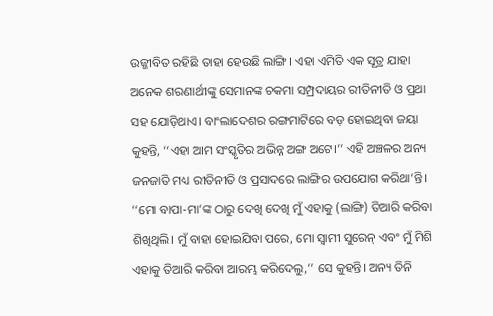ଉଜ୍ଜୀବିତ ରହିଛି ତାହା ହେଉଛି ଲାଙ୍ଗି। ଏହା ଏମିତି ଏକ ସୂତ୍ର ଯାହା ଅନେକ ଶରଣାର୍ଥୀଙ୍କୁ ସେମାନଙ୍କ ଚକମା ସମ୍ପ୍ରଦାୟର ରୀତିନୀତି ଓ ପ୍ରଥା ସହ ଯୋଡ଼ିଥାଏ। ବାଂଲାଦେଶର ରଙ୍ଗମାଟିରେ ବଡ଼ ହୋଇଥିବା ଜୟା କୁହନ୍ତି, ‘‘ଏହା ଆମ ସଂସ୍କୃତିର ଅଭିନ୍ନ ଅଙ୍ଗ ଅଟେ।’’ ଏହି ଅଞ୍ଚଳର ଅନ୍ୟ ଜନଜାତି ମଧ୍ୟ ରୀତିନୀତି ଓ ପ୍ରସାଦରେ ଲାଙ୍ଗିର ଉପଯୋଗ କରିଥା’ନ୍ତି।
‘‘ମୋ ବାପା-ମା’ଙ୍କ ଠାରୁ ଦେଖି ଦେଖି ମୁଁ ଏହାକୁ (ଲାଙ୍ଗି) ତିଆରି କରିବା ଶିଖିଥିଲି। ମୁଁ ବାହା ହୋଇଯିବା ପରେ, ମୋ ସ୍ୱାମୀ ସୁରେନ୍ ଏବଂ ମୁଁ ମିଶି ଏହାକୁ ତିଆରି କରିବା ଆରମ୍ଭ କରିଦେଲୁ,’’ ସେ କୁହନ୍ତି। ଅନ୍ୟ ତିନି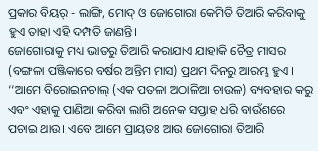ପ୍ରକାର ବିୟର୍ - ଲାଙ୍ଗି, ମୋଦ୍ ଓ ଜୋଗୋରା କେମିତି ତିଆରି କରିବାକୁ ହୁଏ ତାହା ଏହି ଦମ୍ପତି ଜାଣନ୍ତି।
ଜୋଗୋରାକୁ ମଧ୍ୟ ଭାତରୁ ତିଆରି କରାଯାଏ ଯାହାକି ଚୈତ୍ର ମାସର (ବଙ୍ଗଳା ପଞ୍ଜିକାରେ ବର୍ଷର ଅନ୍ତିମ ମାସ) ପ୍ରଥମ ଦିନରୁ ଆରମ୍ଭ ହୁଏ । ‘‘ଆମେ ବିରୋଇନଚାଲ୍ (ଏକ ପତଳା ଅଠାଳିଆ ଚାଉଳ) ବ୍ୟବହାର କରୁ ଏବଂ ଏହାକୁ ପାଣିଆ କରିବା ଲାଗି ଅନେକ ସପ୍ତାହ ଧରି ବାଉଁଶରେ ପଚାଇ ଥାଉ। ଏବେ ଆମେ ପ୍ରାୟତଃ ଆଉ ଜୋଗୋରା ତିଆରି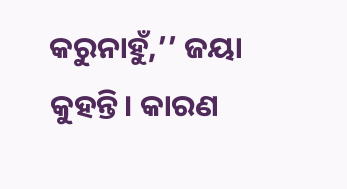କରୁନାହୁଁ,’’ ଜୟା କୁହନ୍ତି। କାରଣ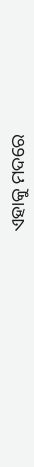ଏହାକୁ ମଦରେ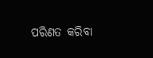ପରିଣତ କରିବା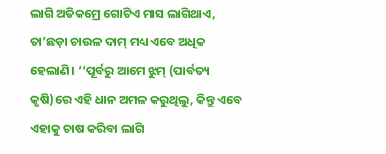ଲାଗି ଅତିକମ୍ରେ ଗୋଟିଏ ମାସ ଲାଗିଥାଏ, ତା’ଛଡ଼ା ଚାଉଳ ଦାମ୍ ମଧ୍ୟ ଏବେ ଅଧିକ ହେଲାଣି। ‘‘ପୂର୍ବରୁ ଆମେ ଝୁମ୍ (ପାର୍ବତ୍ୟ କୃଷି)ରେ ଏହି ଧାନ ଅମଳ କରୁଥିଲୁ, କିନ୍ତୁ ଏବେ ଏହାକୁ ଚାଷ କରିବା ଲାଗି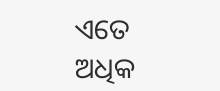ଏତେ ଅଧିକ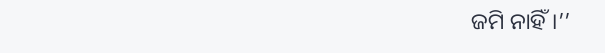ଜମି ନାହିଁ।’’